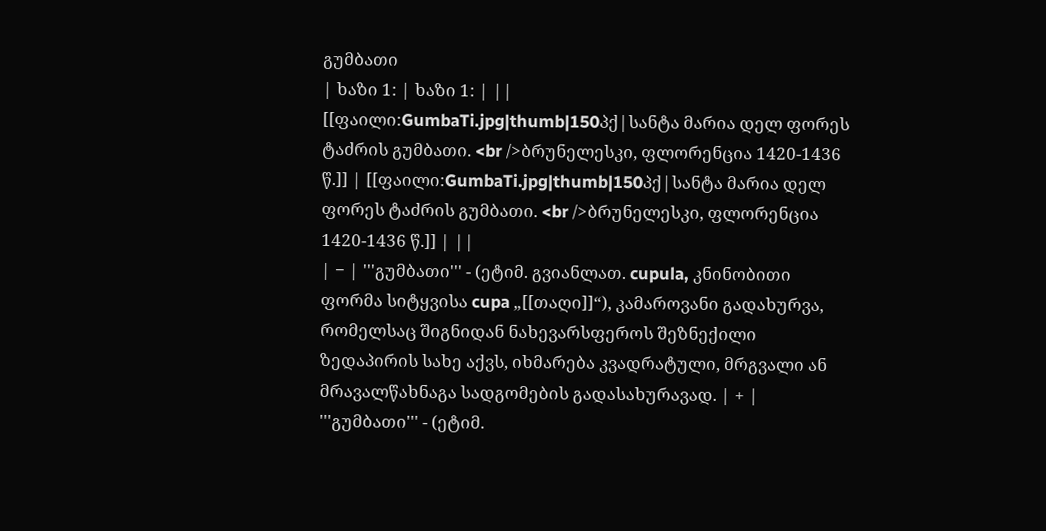გუმბათი
| ხაზი 1: | ხაზი 1: | ||
[[ფაილი:GumbaTi.jpg|thumb|150პქ|სანტა მარია დელ ფორეს ტაძრის გუმბათი. <br />ბრუნელესკი, ფლორენცია 1420-1436 წ.]] | [[ფაილი:GumbaTi.jpg|thumb|150პქ|სანტა მარია დელ ფორეს ტაძრის გუმბათი. <br />ბრუნელესკი, ფლორენცია 1420-1436 წ.]] | ||
| − | '''გუმბათი''' - (ეტიმ. გვიანლათ. cupula, კნინობითი ფორმა სიტყვისა cupa „[[თაღი]]“), კამაროვანი გადახურვა, რომელსაც შიგნიდან ნახევარსფეროს შეზნექილი ზედაპირის სახე აქვს, იხმარება კვადრატული, მრგვალი ან მრავალწახნაგა სადგომების გადასახურავად. | + | '''გუმბათი''' - (ეტიმ.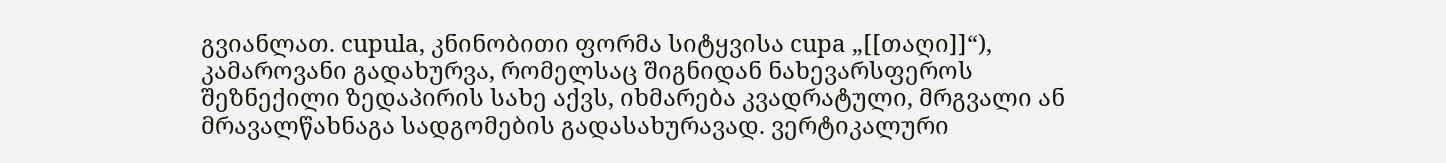გვიანლათ. cupula, კნინობითი ფორმა სიტყვისა cupa „[[თაღი]]“), კამაროვანი გადახურვა, რომელსაც შიგნიდან ნახევარსფეროს შეზნექილი ზედაპირის სახე აქვს, იხმარება კვადრატული, მრგვალი ან მრავალწახნაგა სადგომების გადასახურავად. ვერტიკალური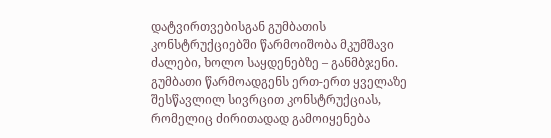დატვირთვებისგან გუმბათის კონსტრუქციებში წარმოიშობა მკუმშავი ძალები, ხოლო საყდენებზე – განმბჯენი. გუმბათი წარმოადგენს ერთ-ერთ ყველაზე შესწავლილ სივრცით კონსტრუქციას, რომელიც ძირითადად გამოიყენება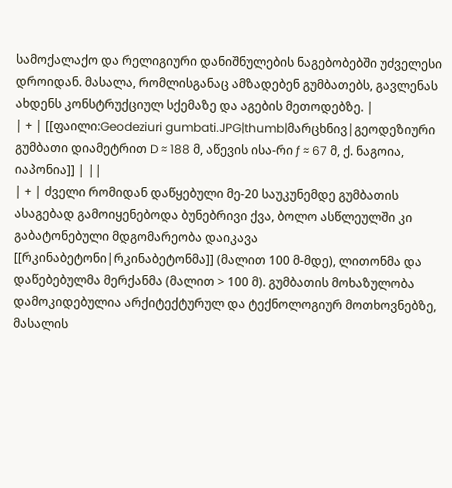სამოქალაქო და რელიგიური დანიშნულების ნაგებობებში უძველესი დროიდან. მასალა, რომლისგანაც ამზადებენ გუმბათებს, გავლენას ახდენს კონსტრუქციულ სქემაზე და აგების მეთოდებზე. |
| + | [[ფაილი:Geodeziuri gumbati.JPG|thumb|მარცხნივ|გეოდეზიური გუმბათი დიამეტრით D ≈ 188 მ, აწევის ისა-რი ƒ ≈ 67 მ, ქ. ნაგოია, იაპონია]] | ||
| + | ძველი რომიდან დაწყებული მე-20 საუკუნემდე გუმბათის ასაგებად გამოიყენებოდა ბუნებრივი ქვა, ბოლო ასწლეულში კი გაბატონებული მდგომარეობა დაიკავა [[რკინაბეტონი|რკინაბეტონმა]] (მალით 100 მ-მდე), ლითონმა და დაწებებულმა მერქანმა (მალით > 100 მ). გუმბათის მოხაზულობა დამოკიდებულია არქიტექტურულ და ტექნოლოგიურ მოთხოვნებზე, მასალის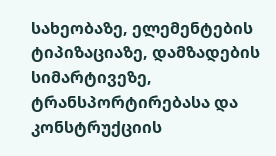სახეობაზე, ელემენტების ტიპიზაციაზე, დამზადების სიმარტივეზე, ტრანსპორტირებასა და კონსტრუქციის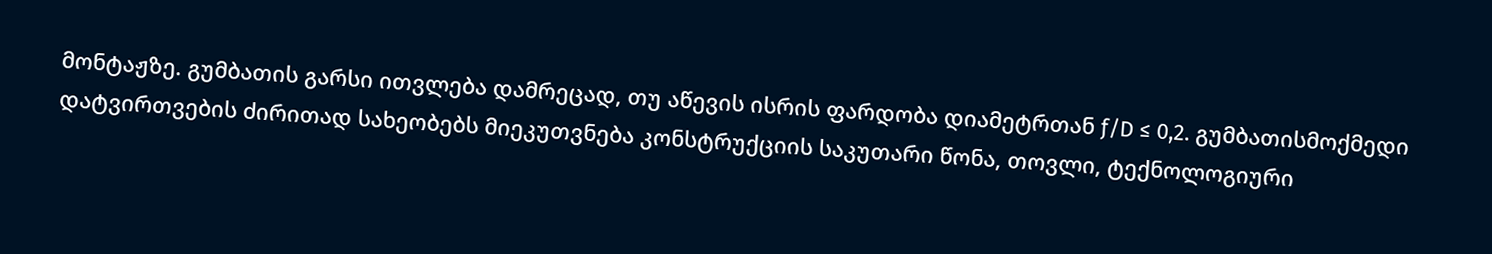მონტაჟზე. გუმბათის გარსი ითვლება დამრეცად, თუ აწევის ისრის ფარდობა დიამეტრთან ƒ/D ≤ 0,2. გუმბათისმოქმედი დატვირთვების ძირითად სახეობებს მიეკუთვნება კონსტრუქციის საკუთარი წონა, თოვლი, ტექნოლოგიური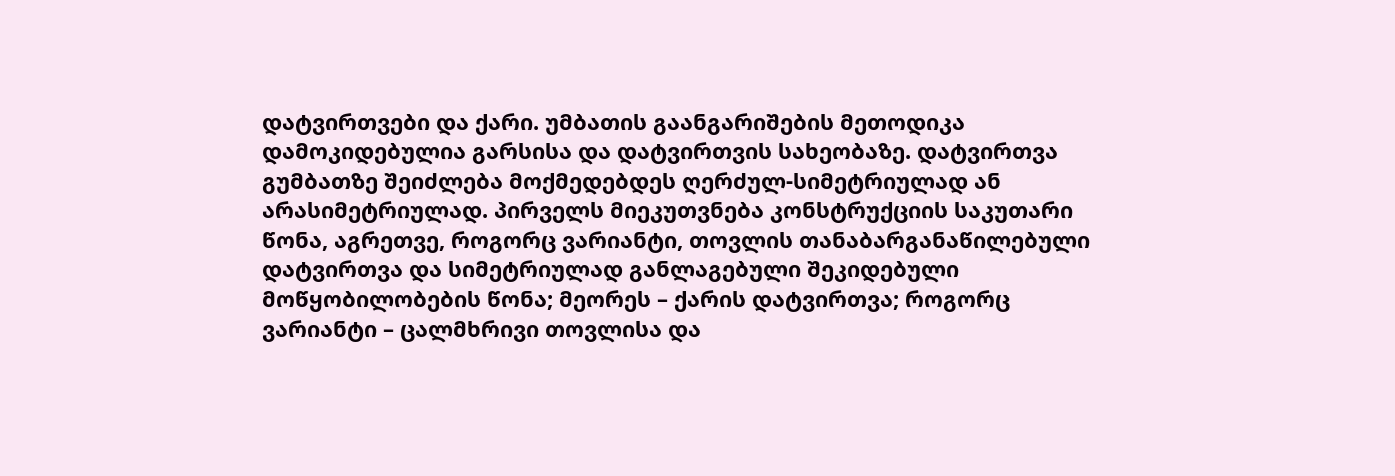დატვირთვები და ქარი. უმბათის გაანგარიშების მეთოდიკა დამოკიდებულია გარსისა და დატვირთვის სახეობაზე. დატვირთვა გუმბათზე შეიძლება მოქმედებდეს ღერძულ-სიმეტრიულად ან არასიმეტრიულად. პირველს მიეკუთვნება კონსტრუქციის საკუთარი წონა, აგრეთვე, როგორც ვარიანტი, თოვლის თანაბარგანაწილებული დატვირთვა და სიმეტრიულად განლაგებული შეკიდებული მოწყობილობების წონა; მეორეს – ქარის დატვირთვა; როგორც ვარიანტი – ცალმხრივი თოვლისა და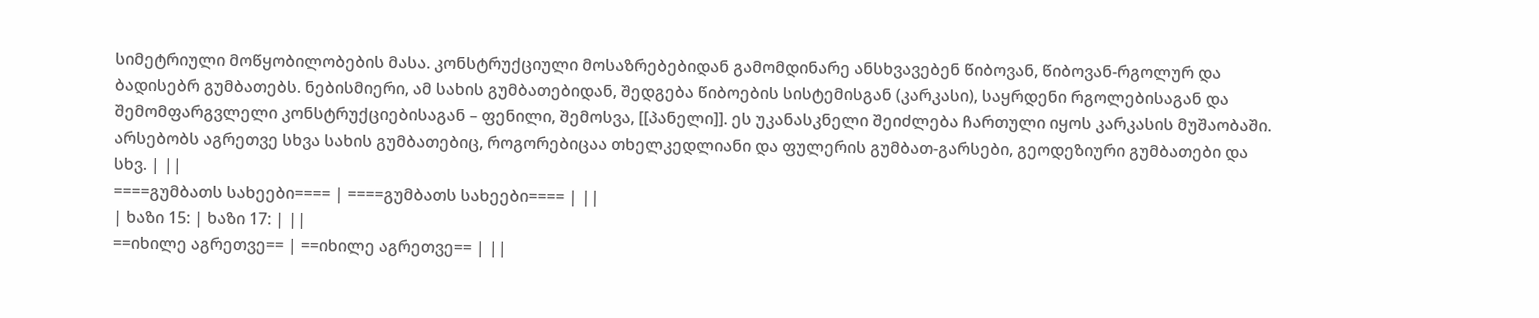სიმეტრიული მოწყობილობების მასა. კონსტრუქციული მოსაზრებებიდან გამომდინარე ანსხვავებენ წიბოვან, წიბოვან-რგოლურ და ბადისებრ გუმბათებს. ნებისმიერი, ამ სახის გუმბათებიდან, შედგება წიბოების სისტემისგან (კარკასი), საყრდენი რგოლებისაგან და შემომფარგვლელი კონსტრუქციებისაგან – ფენილი, შემოსვა, [[პანელი]]. ეს უკანასკნელი შეიძლება ჩართული იყოს კარკასის მუშაობაში. არსებობს აგრეთვე სხვა სახის გუმბათებიც, როგორებიცაა თხელკედლიანი და ფულერის გუმბათ-გარსები, გეოდეზიური გუმბათები და სხვ. | ||
====გუმბათს სახეები==== | ====გუმბათს სახეები==== | ||
| ხაზი 15: | ხაზი 17: | ||
==იხილე აგრეთვე== | ==იხილე აგრეთვე== | ||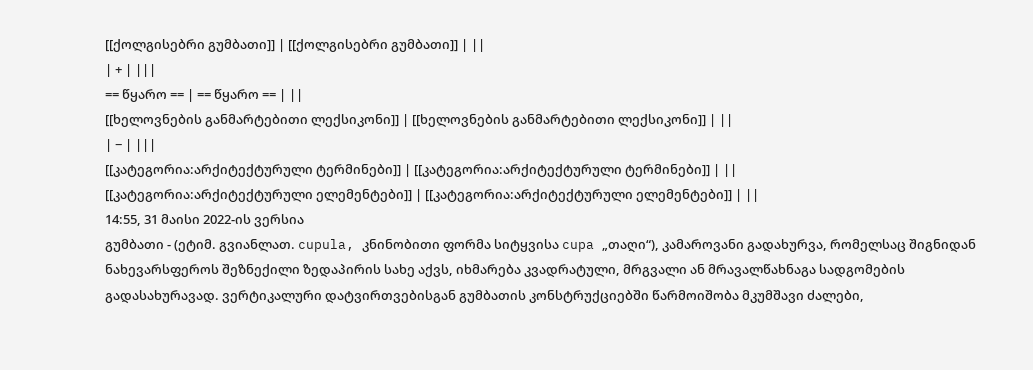[[ქოლგისებრი გუმბათი]] | [[ქოლგისებრი გუმბათი]] | ||
| + | |||
== წყარო == | == წყარო == | ||
[[ხელოვნების განმარტებითი ლექსიკონი]] | [[ხელოვნების განმარტებითი ლექსიკონი]] | ||
| − | |||
[[კატეგორია:არქიტექტურული ტერმინები]] | [[კატეგორია:არქიტექტურული ტერმინები]] | ||
[[კატეგორია:არქიტექტურული ელემენტები]] | [[კატეგორია:არქიტექტურული ელემენტები]] | ||
14:55, 31 მაისი 2022-ის ვერსია
გუმბათი - (ეტიმ. გვიანლათ. cupula, კნინობითი ფორმა სიტყვისა cupa „თაღი“), კამაროვანი გადახურვა, რომელსაც შიგნიდან ნახევარსფეროს შეზნექილი ზედაპირის სახე აქვს, იხმარება კვადრატული, მრგვალი ან მრავალწახნაგა სადგომების გადასახურავად. ვერტიკალური დატვირთვებისგან გუმბათის კონსტრუქციებში წარმოიშობა მკუმშავი ძალები,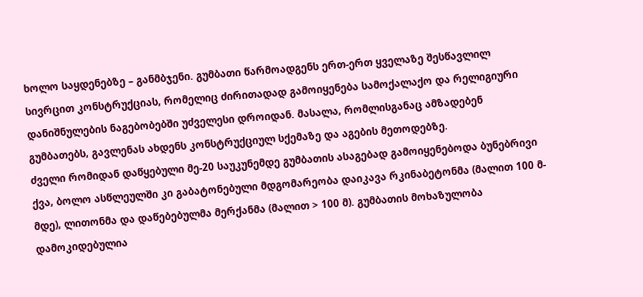ხოლო საყდენებზე – განმბჯენი. გუმბათი წარმოადგენს ერთ-ერთ ყველაზე შესწავლილ სივრცით კონსტრუქციას, რომელიც ძირითადად გამოიყენება სამოქალაქო და რელიგიური დანიშნულების ნაგებობებში უძველესი დროიდან. მასალა, რომლისგანაც ამზადებენ გუმბათებს, გავლენას ახდენს კონსტრუქციულ სქემაზე და აგების მეთოდებზე.
ძველი რომიდან დაწყებული მე-20 საუკუნემდე გუმბათის ასაგებად გამოიყენებოდა ბუნებრივი ქვა, ბოლო ასწლეულში კი გაბატონებული მდგომარეობა დაიკავა რკინაბეტონმა (მალით 100 მ-მდე), ლითონმა და დაწებებულმა მერქანმა (მალით > 100 მ). გუმბათის მოხაზულობა დამოკიდებულია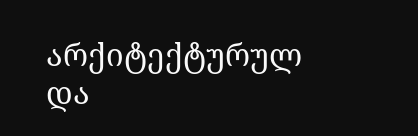არქიტექტურულ და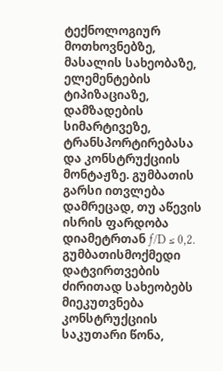ტექნოლოგიურ მოთხოვნებზე, მასალის სახეობაზე, ელემენტების ტიპიზაციაზე, დამზადების სიმარტივეზე, ტრანსპორტირებასა და კონსტრუქციის მონტაჟზე. გუმბათის გარსი ითვლება დამრეცად, თუ აწევის ისრის ფარდობა დიამეტრთან ƒ/D ≤ 0,2. გუმბათისმოქმედი დატვირთვების ძირითად სახეობებს მიეკუთვნება კონსტრუქციის საკუთარი წონა,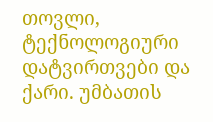თოვლი, ტექნოლოგიური დატვირთვები და ქარი. უმბათის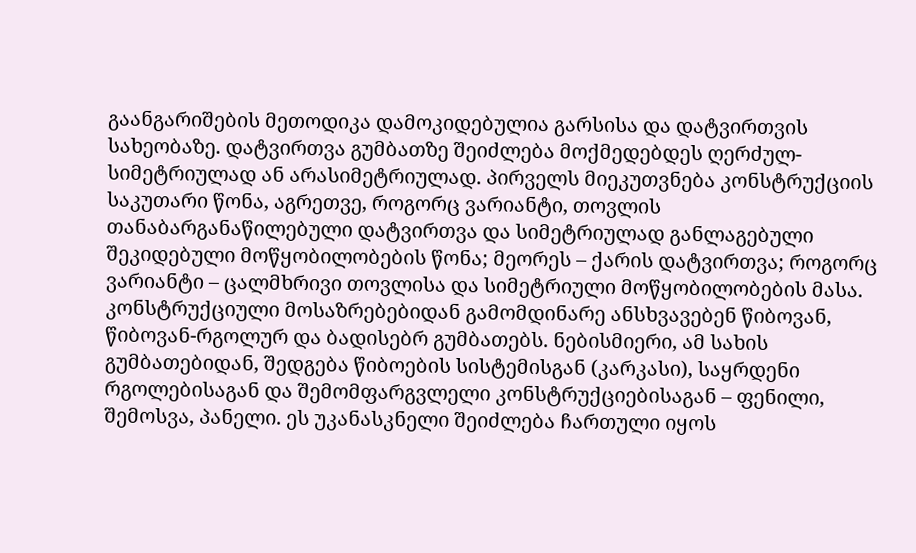გაანგარიშების მეთოდიკა დამოკიდებულია გარსისა და დატვირთვის სახეობაზე. დატვირთვა გუმბათზე შეიძლება მოქმედებდეს ღერძულ-სიმეტრიულად ან არასიმეტრიულად. პირველს მიეკუთვნება კონსტრუქციის საკუთარი წონა, აგრეთვე, როგორც ვარიანტი, თოვლის თანაბარგანაწილებული დატვირთვა და სიმეტრიულად განლაგებული შეკიდებული მოწყობილობების წონა; მეორეს – ქარის დატვირთვა; როგორც ვარიანტი – ცალმხრივი თოვლისა და სიმეტრიული მოწყობილობების მასა. კონსტრუქციული მოსაზრებებიდან გამომდინარე ანსხვავებენ წიბოვან, წიბოვან-რგოლურ და ბადისებრ გუმბათებს. ნებისმიერი, ამ სახის გუმბათებიდან, შედგება წიბოების სისტემისგან (კარკასი), საყრდენი რგოლებისაგან და შემომფარგვლელი კონსტრუქციებისაგან – ფენილი, შემოსვა, პანელი. ეს უკანასკნელი შეიძლება ჩართული იყოს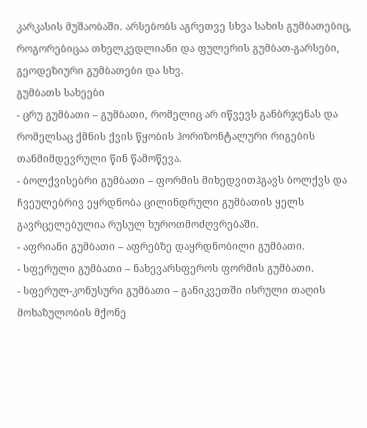კარკასის მუშაობაში. არსებობს აგრეთვე სხვა სახის გუმბათებიც, როგორებიცაა თხელკედლიანი და ფულერის გუმბათ-გარსები, გეოდეზიური გუმბათები და სხვ.
გუმბათს სახეები
- ცრუ გუმბათი – გუმბათი, რომელიც არ იწვევს განბრჯენას და რომელსაც ქმნის ქვის წყობის ჰორიზონტალური რიგების თანმიმდევრული წინ წამოწევა.
- ბოლქვისებრი გუმბათი – ფორმის მიხედვითჰგავს ბოლქვს და ჩვეულებრივ ეყრდნობა ცილინდრული გუმბათის ყელს გავრცელებულია რუსულ ხუროთმოძღვრებაში.
- აფრიანი გუმბათი – აფრებზე დაყრდნობილი გუმბათი.
- სფერული გუმბათი – ნახევარსფეროს ფორმის გუმბათი.
- სფერულ-კონუსური გუმბათი – განიკვეთში ისრული თაღის მოხაზულობის მქონე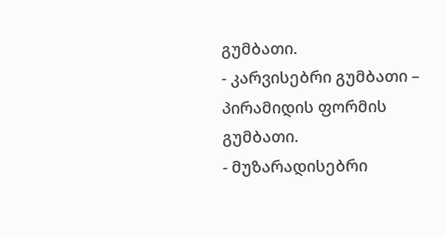გუმბათი.
- კარვისებრი გუმბათი – პირამიდის ფორმის გუმბათი.
- მუზარადისებრი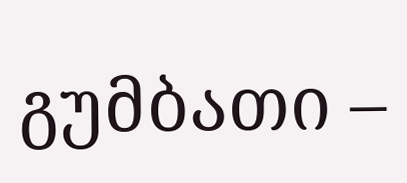გუმბათი –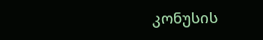კონუსის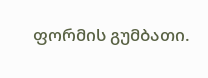ფორმის გუმბათი.